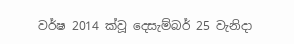වර්ෂ 2014 ක්වූ දෙසැම්බර් 25 වැනිදා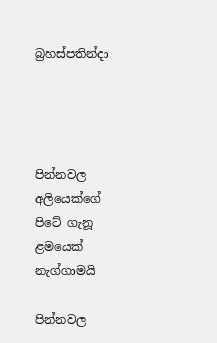බ්‍රහස්පතින්දා




පින්නවල අලියෙක්ගේ පිටේ ගැනූ ළමයෙක් නැග්ගාමයි

පින්නවල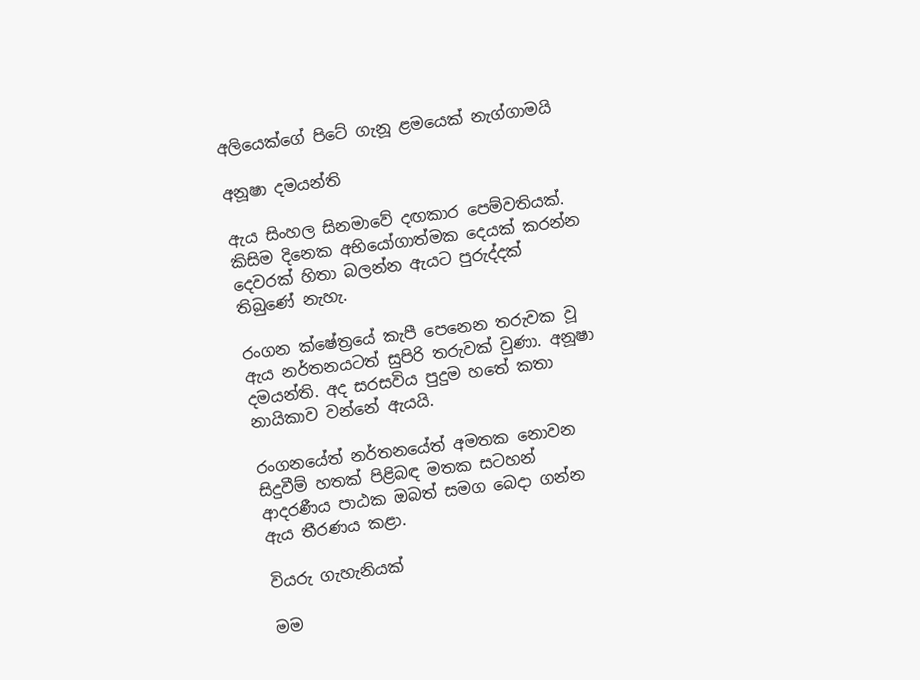අලියෙක්ගේ පිටේ ගැනූ ළමයෙක් නැග්ගාමයි

අනූෂා දමයන්ති

ඇය සිංහල සිනමාවේ දඟකාර පෙම්වතියක්. කිසිම දිනෙක අභියෝගාත්මක දෙයක් කරන්න දෙවරක් හිතා බලන්න ඇයට පුරුද්දක් තිබුණේ නැහැ.

රංගන ක්ෂේත්‍රයේ කැපී පෙනෙන තරුවක වූ ඇය නර්තනයටත් සුපිරි තරුවක් වුණා. අනූෂා දමයන්ති. අද සරසවිය පුදුම හතේ කතා නායිකාව වන්නේ ඇයයි.

රංගනයේත් නර්තනයේත් අමතක නොවන සිදුවීම් හතක් පිළිබඳ මතක සටහන් ආදරණීය පාඨක ඔබත් සමග බෙදා ගන්න ඇය තීරණය කළා.

වියරු ගැහැනියක්

මම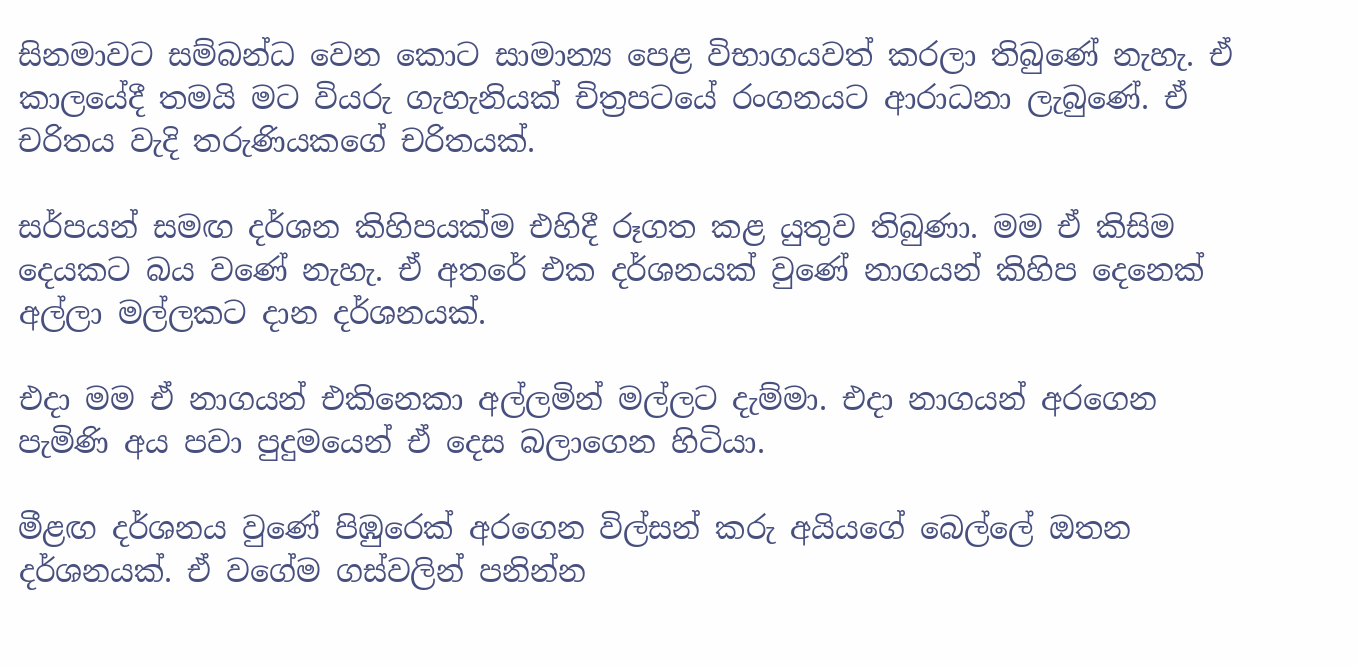සිනමාවට සම්බන්ධ වෙන කොට සාමාන්‍ය පෙළ විභාගයවත් කරලා තිබුණේ නැහැ. ඒ කාලයේදී තමයි මට වියරු ගැහැනියක් චිත්‍රපටයේ රංගනයට ආරාධනා ලැබුණේ. ඒ චරිතය වැදි තරුණියකගේ චරිතයක්.

සර්පයන් සමඟ දර්ශන කිහිපයක්ම එහිදී රූගත කළ යුතුව තිබුණා. මම ඒ කිසිම දෙයකට බය වණේ නැහැ. ඒ අතරේ එක දර්ශනයක් වුණේ නාගයන් කිහිප දෙනෙක් අල්ලා මල්ලකට දාන දර්ශනයක්.

එදා මම ඒ නාගයන් එකිනෙකා අල්ලමින් මල්ලට දැම්මා. එදා නාගයන් අරගෙන පැමිණි අය පවා පුදුමයෙන් ඒ දෙස බලාගෙන හිටියා.

මීළඟ දර්ශනය වුණේ පිඹුරෙක් අරගෙන විල්සන් කරු අයියගේ බෙල්ලේ ඔතන දර්ශනයක්. ඒ වගේම ගස්වලින් පනින්න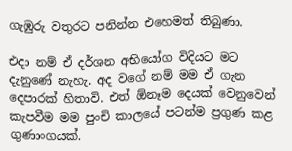ගැඹුරු වතුරට පනින්න එහෙමත් තිබුණා.

එදා නම් ඒ දර්ශන අභියෝග විදියට මට දැනුණේ නැහැ. අද වගේ නම් මම ඒ ගැන දෙපාරක් හිතාවි. එත් ඕනෑම දෙයක් වෙනුවෙන් කැපවීම මම පුංචි කාලයේ පටන්ම ප්‍රගුණ කළ ගුණාංගයක්.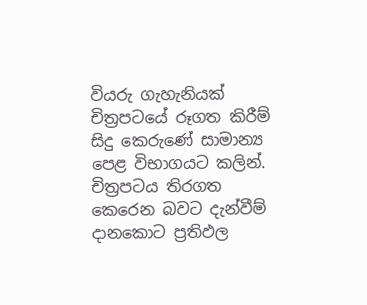වියරු ගැහැනියක් චිත්‍රපටයේ රූගත කිරීම් සිදු කෙරුණේ සාමාන්‍ය පෙළ විභාගයට කලින්. චිත්‍රපටය තිරගත කෙරෙන බවට දැන්වීම් දානකොට ප්‍රතිඵල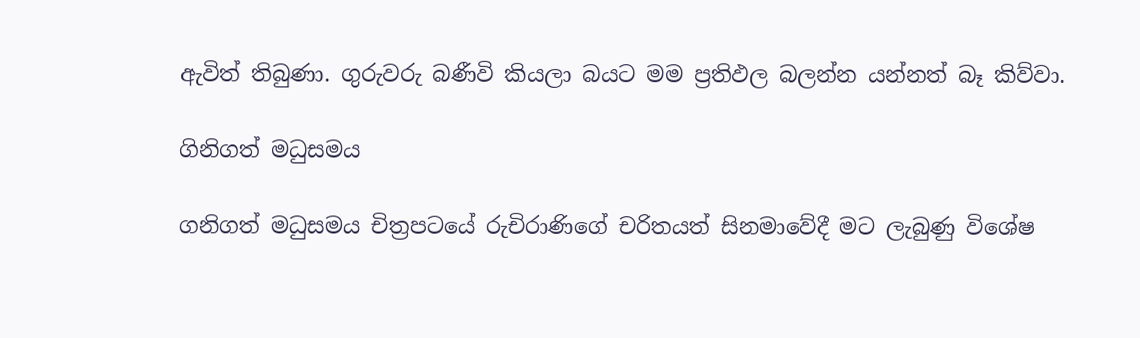ඇවිත් තිබුණා. ගුරුවරු බණීවි කියලා බයට මම ප්‍රතිඵල බලන්න යන්නත් බෑ කිව්වා.

ගිනිගත් මධුසමය

ගනිගත් මධුසමය චිත්‍රපටයේ රුචිරාණිගේ චරිතයත් සිනමාවේදී මට ලැබුණු විශේෂ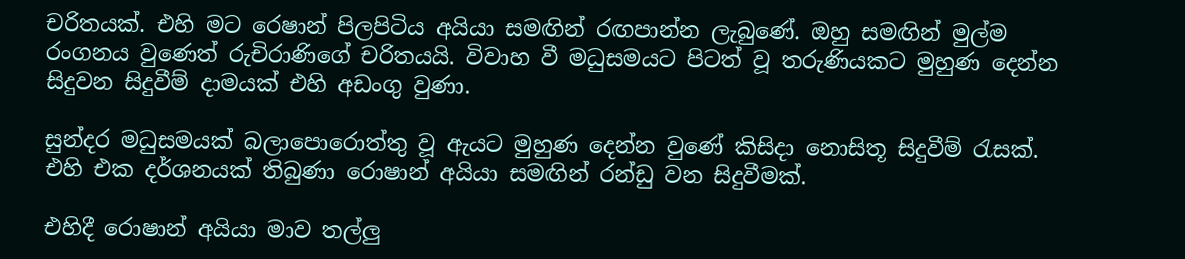චරිතයක්. එහි මට රෙෂාන් පිලපිටිය අයියා සමඟින් රඟපාන්න ලැබුණේ. ඔහු සමඟින් මුල්ම රංගනය වුණෙත් රුචිරාණිගේ චරිතයයි. විවාහ වී මධුසමයට පිටත් වූ තරුණියකට මුහුණ දෙන්න සිදුවන සිදුවීම් දාමයක් එහි අඩංගු වුණා.

සුන්දර මධුසමයක් බලාපොරොත්තු වූ ඇයට මුහුණ දෙන්න වුණේ කිසිදා නොසිතූ සිදුවීම් රැසක්. එහි එක දර්ශනයක් තිබුණා රොෂාන් අයියා සමඟින් රන්ඩු වන සිදුවීමක්.

එහිදී රොෂාන් අයියා මාව තල්ලු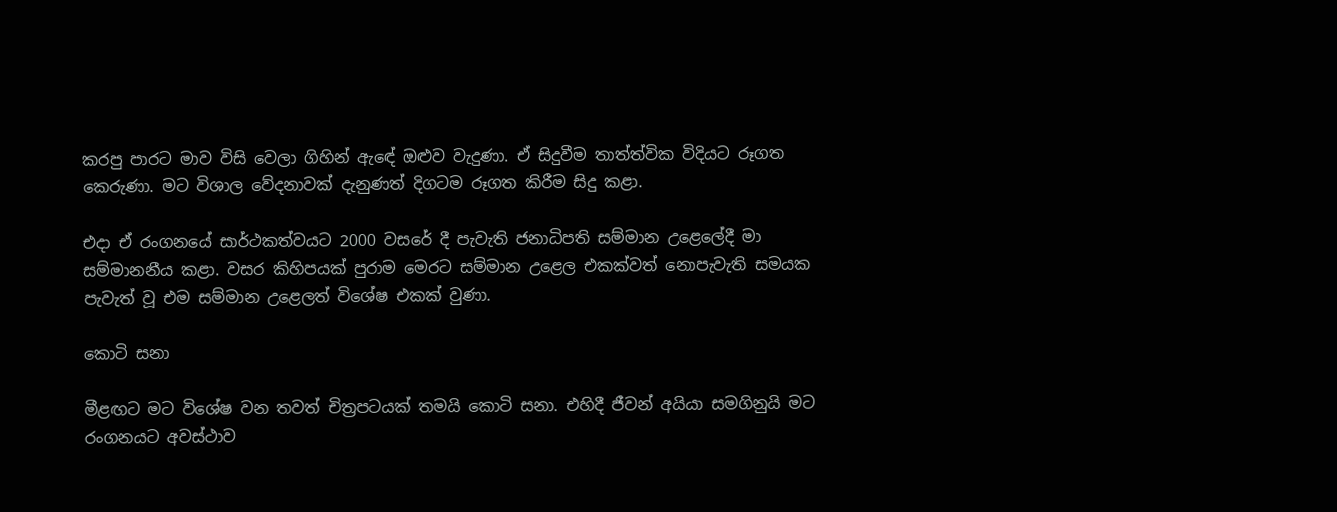කරපු පාරට මාව විසි වෙලා ගිහින් ඇඳේ ඔළුව වැදුණා. ඒ සිදුවීම තාත්ත්වික විදියට රූගත කෙරුණා. මට විශාල වේදනාවක් දැනුණත් දිගටම රූගත කිරීම සිදු කළා.

එදා ඒ රංගනයේ සාර්ථකත්වයට 2000 වසරේ දී පැවැති ජනාධිපති සම්මාන උළෙලේදී මා සම්මානනීය කළා. වසර කිහිපයක් පුරාම මෙරට සම්මාන උළෙල එකක්වත් නොපැවැති සමයක පැවැත් වූ එම සම්මාන උළෙලත් විශේෂ එකක් වුණා.

කොටි සනා

මීළඟට මට විශේෂ වන තවත් චිත්‍රපටයක් තමයි කොටි සනා. එහිදී ජීවන් අයියා සමගිනුයි මට රංගනයට අවස්ථාව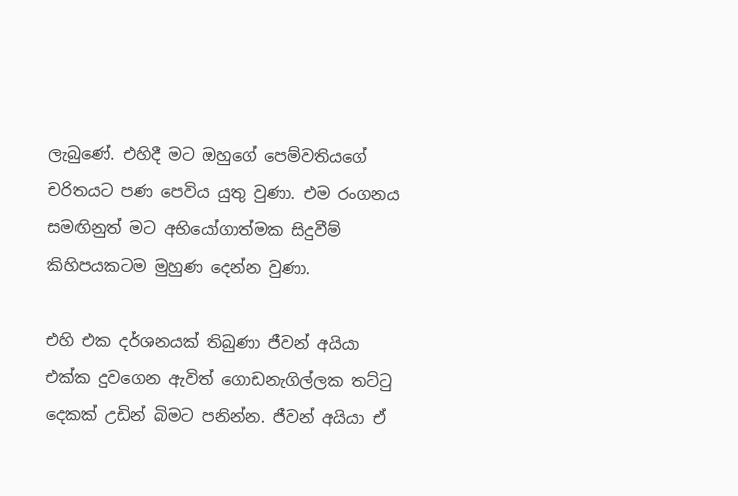ලැබුණේ. එහිදී මට ඔහුගේ පෙම්වතියගේ චරිතයට පණ පෙවිය යුතු වුණා. එම රංගනය සමඟිනුත් මට අභියෝගාත්මක සිදුවීම් කිහිපයකටම මුහුණ දෙන්න වුණා.

එහි එක දර්ශනයක් තිබුණා ජීවන් අයියා එක්ක දුවගෙන ඇවිත් ගොඩනැගිල්ලක තට්ටු දෙකක් උඩින් බිමට පනින්න. ජීවන් අයියා ඒ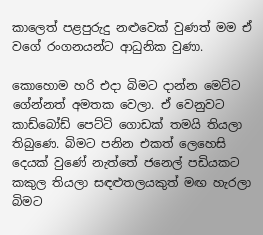කාලෙත් පළපුරුදු නළුවෙක් වුණත් මම ඒ වගේ රංගනයන්ට ආධුනික වුණා.

කොහොම හරි එදා බිමට දාන්න මෙට්ට ගේන්නත් අමතක වෙලා. ඒ වෙනුවට කාඩ්බෝඩ් පෙට්ටි ගොඩක් තමයි තියලා තිබුණෙ. බිමට පනින එකත් ලෙහෙසි දෙයක් වුණේ නැත්තේ ජනෙල් පඩියකට කකුල තියලා සඳළුතලයකුත් මඟ හැරලා බිමට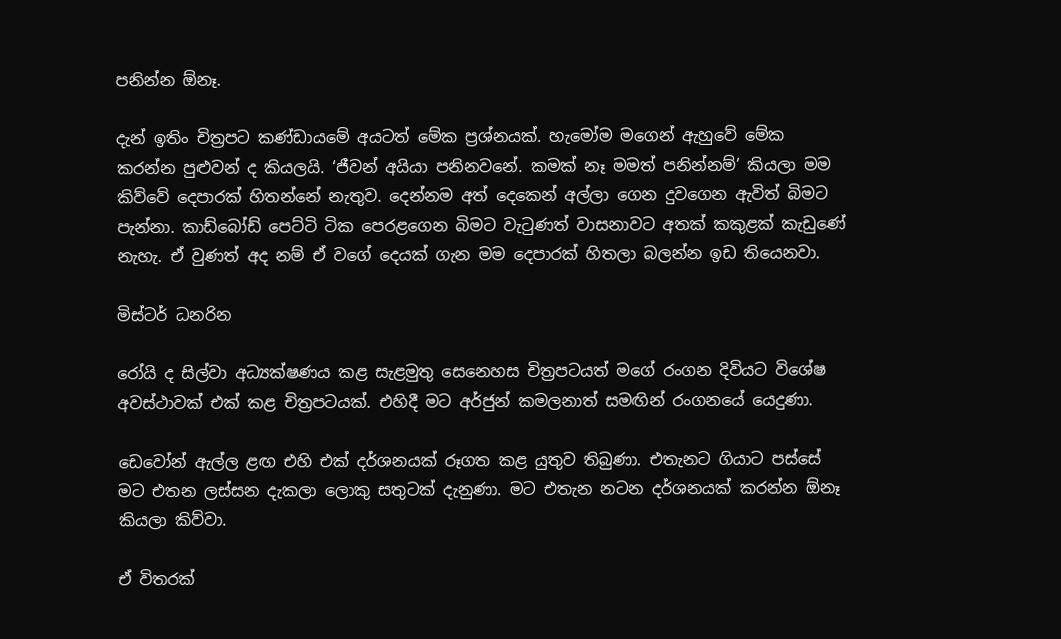පනින්න ඕනෑ.

දැන් ඉතිං චිත්‍රපට කණ්ඩායමේ අයටත් මේක ප්‍රශ්නයක්. හැමෝම මගෙන් ඇහුවේ මේක කරන්න පුළුවන් ද කියලයි. ‘ජීවන් අයියා පනිනවනේ. කමක් නෑ මමත් පනින්නම්’ කියලා මම කිව්වේ දෙපාරක් හිතන්නේ නැතුව. දෙන්නම අත් දෙකෙන් අල්ලා ගෙන දුවගෙන ඇවිත් බිමට පැන්නා. කාඩ්බෝඩ් පෙට්ටි ටික පෙරළගෙන බිමට වැටුණත් වාසනාවට අතක් කකුළක් කැඩුණේ නැහැ. ඒ වුණත් අද නම් ඒ වගේ දෙයක් ගැන මම දෙපාරක් හිතලා බලන්න ඉඩ තියෙනවා.

මිස්ටර් ධනරින

රෝයි ද සිල්වා අධ්‍යක්ෂණය කළ සැළමුතු සෙනෙහස චිත්‍රපටයත් මගේ රංගන දිවියට විශේෂ අවස්ථාවක් එක් කළ චිත්‍රපටයක්. එහිදී මට අර්ජුන් කමලනාත් සමඟින් රංගනයේ යෙදුණා.

ඩෙවෝන් ඇල්ල ළඟ එහි එක් දර්ශනයක් රූගත කළ යුතුව තිබුණා. එතැනට ගියාට පස්සේ මට එතන ලස්සන දැකලා ලොකු සතුටක් දැනුණා. මට එතැන නටන දර්ශනයක් කරන්න ඕනෑ කියලා කිව්වා.

ඒ විතරක්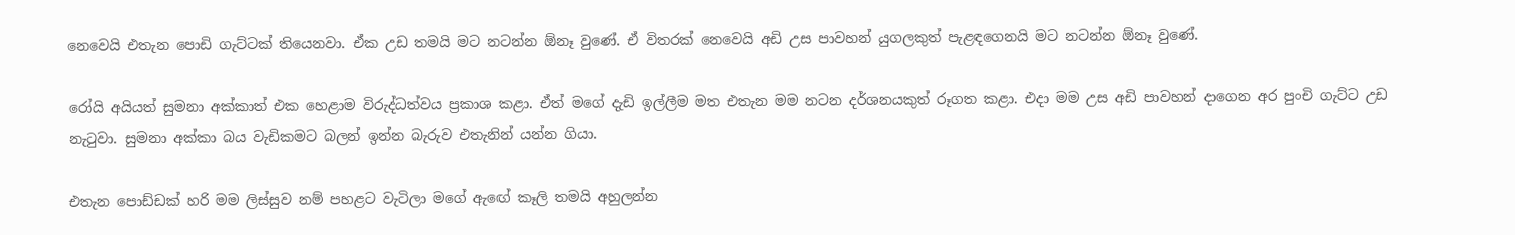නෙවෙයි එතැන පොඩි ගැට්ටක් තියෙනවා. ඒක උඩ තමයි මට නටන්න ඕනෑ වුණේ. ඒ විතරක් නෙවෙයි අඩි උස පාවහන් යුගලකුත් පැළඳගෙනයි මට නටන්න ඕනෑ වුණේ.

රෝයි අයියත් සුමනා අක්කාත් එක හෙළාම විරුද්ධත්වය ප්‍රකාශ කළා. ඒත් මගේ දැඩි ඉල්ලීම මත එතැන මම නටන දර්ශනයකුත් රූගත කළා. එදා මම උස අඩි පාවහන් දාගෙන අර පුංචි ගැට්ට උඩ නැටුවා. සුමනා අක්කා බය වැඩිකමට බලන් ඉන්න බැරුව එතැනින් යන්න ගියා.

එතැන පොඩ්ඩක් හරි මම ලිස්සුව නම් පහළට වැටිලා මගේ ඇඟේ කෑලි තමයි අහුලන්න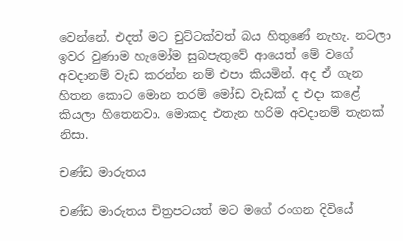වෙන්නේ. එදත් මට චුට්ටක්වත් බය හිතුණේ නැහැ. නටලා ඉවර වුණාම හැමෝම සුබපැතුවේ ආයෙත් මේ වගේ අවදානම් වැඩ කරන්න නම් එපා කියමින්. අද ඒ ගැන හිතන කොට මොන තරම් මෝඩ වැඩක් ද එදා කළේ කියලා හිතෙනවා. මොකද එතැන හරිම අවදානම් තැනක් නිසා.

චණ්ඩ මාරුතය

චණ්ඩ මාරුතය චිත්‍රපටයත් මට මගේ රංගන දිවියේ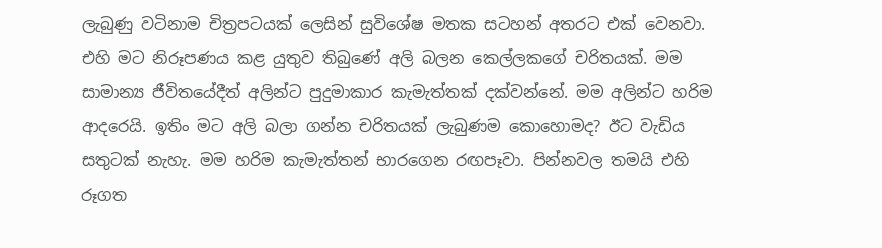ලැබුණු වටිනාම චිත්‍රපටයක් ලෙසින් සුවිශේෂ මතක සටහන් අතරට එක් වෙනවා. එහි මට නිරූපණය කළ යුතුව තිබුණේ අලි බලන කෙල්ලකගේ චරිතයක්. මම සාමාන්‍ය ජීවිතයේදීත් අලින්ට පුදුමාකාර කැමැත්තක් දක්වන්නේ. මම අලින්ට හරිම ආදරෙයි. ඉතිං මට අලි බලා ගන්න චරිතයක් ලැබුණම කොහොමද? ඊට වැඩිය සතුටක් නැහැ. මම හරිම කැමැත්තන් භාරගෙන රඟපෑවා. පින්නවල තමයි එහි රූගත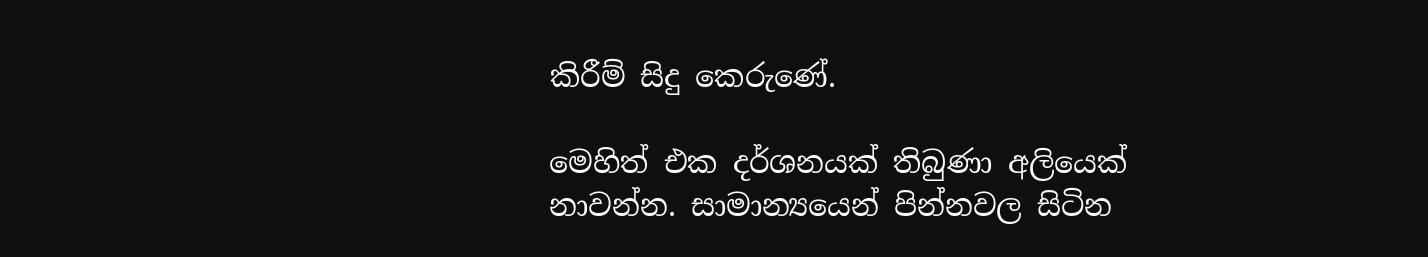කිරීම් සිදු කෙරුණේ.

මෙහිත් එක දර්ශනයක් තිබුණා අලියෙක් නාවන්න. සාමාන්‍යයෙන් පින්නවල සිටින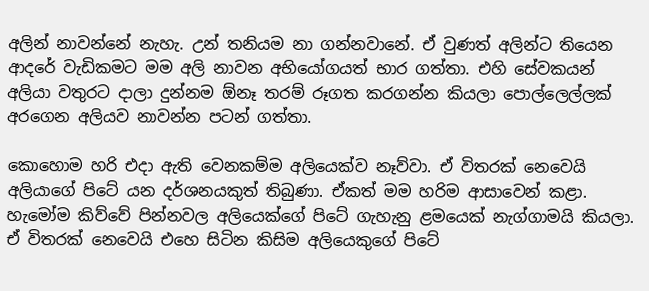අලින් නාවන්නේ නැහැ. උන් තනියම නා ගන්නවානේ. ඒ වුණත් අලින්ට තියෙන ආදරේ වැඩිකමට මම අලි නාවන අභියෝගයත් භාර ගත්තා. එහි සේවකයන් අලියා වතුරට දාලා දුන්නම ඕනෑ තරම් රූගත කරගන්න කියලා පොල්ලෙල්ලක් අරගෙන අලියව නාවන්න පටන් ගත්තා.

කොහොම හරි එදා ඇති වෙනකම්ම අලියෙක්ව නෑව්වා. ඒ විතරක් නෙවෙයි අලියාගේ පිටේ යන දර්ශනයකුත් තිබුණා. ඒකත් මම හරිම ආසාවෙන් කළා. හැමෝම කිව්වේ පින්නවල අලියෙක්ගේ පිටේ ගැහැනු ළමයෙක් නැග්ගාමයි කියලා. ඒ විතරක් නෙවෙයි එහෙ සිටින කිසිම අලියෙකුගේ පිටේ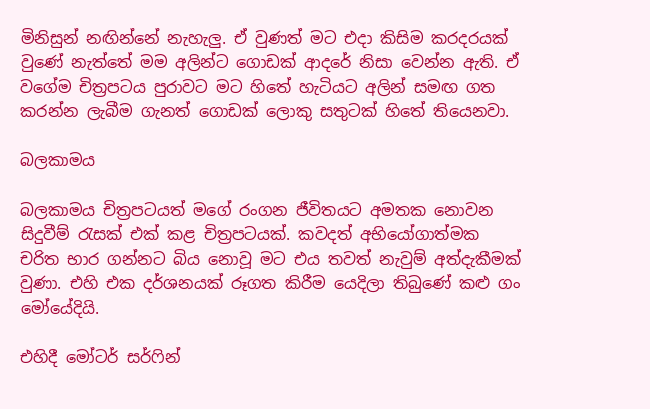මිනිසුන් නඟින්නේ නැහැලු. ඒ වුණත් මට එදා කිසිම කරදරයක් වුණේ නැත්තේ මම අලින්ට ගොඩක් ආදරේ නිසා වෙන්න ඇති. ඒ වගේම චිත්‍රපටය පුරාවට මට හිතේ හැටියට අලින් සමඟ ගත කරන්න ලැබීම ගැනත් ගොඩක් ලොකු සතුටක් හිතේ තියෙනවා.

බලකාමය

බලකාමය චිත්‍රපටයත් මගේ රංගන ජීවිතයට අමතක නොවන සිදුවීම් රැසක් එක් කළ චිත්‍රපටයක්. කවදත් අභියෝගාත්මක චරිත භාර ගන්නට බිය නොවූ මට එය තවත් නැවුම් අත්දැකීමක් වුණා. එහි එක දර්ශනයක් රූගත කිරීම යෙදිලා තිබුණේ කළු ගං මෝයේදියි.

එහිදී මෝටර් සර්ෆින්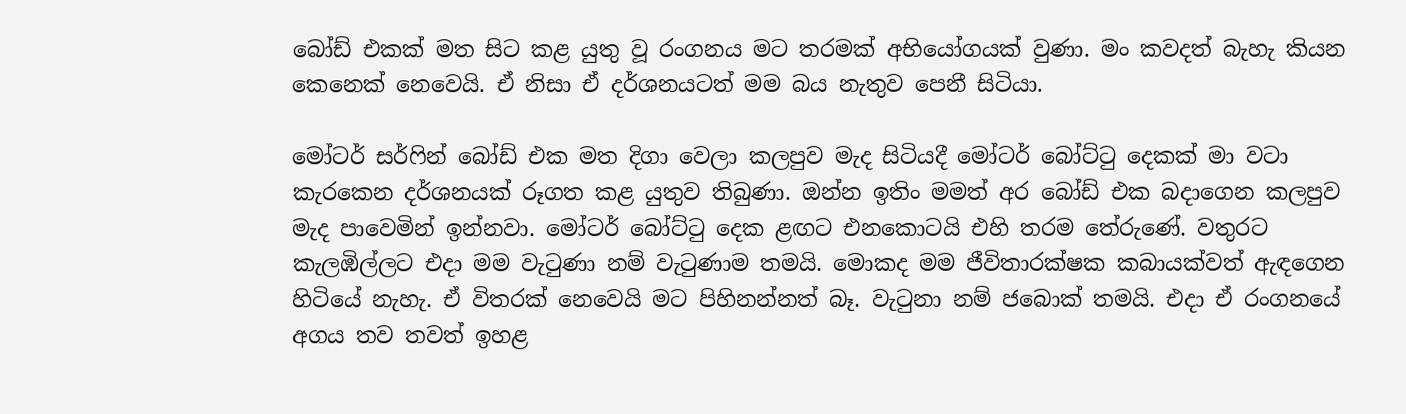බෝඩ් එකක් මත සිට කළ යුතු වූ රංගනය මට තරමක් අභියෝගයක් වුණා. මං කවදත් බැහැ කියන කෙනෙක් නෙවෙයි. ඒ නිසා ඒ දර්ශනයටත් මම බය නැතුව පෙනී සිටියා.

මෝටර් සර්ෆින් බෝඩ් එක මත දිගා වෙලා කලපුව මැද සිටියදී මෝටර් බෝට්ටු දෙකක් මා වටා කැරකෙන දර්ශනයක් රූගත කළ යුතුව තිබුණා. ඔන්න ඉතිං මමත් අර බෝඩ් එක බදාගෙන කලපුව මැද පාවෙමින් ඉන්නවා. මෝටර් බෝට්ටු දෙක ළඟට එනකොටයි එහි තරම තේරුණේ. වතුරට කැලඹිල්ලට එදා මම වැටුණා නම් වැටුණාම තමයි. මොකද මම ජීවිතාරක්ෂක කබායක්වත් ඇඳගෙන හිටියේ නැහැ. ඒ විතරක් නෙවෙයි මට පිහිනන්නත් බෑ. වැටුනා නම් ජබොක් තමයි. එදා ඒ රංගනයේ අගය තව තවත් ඉහළ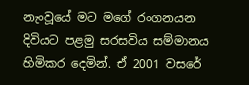නැංවූයේ මට මගේ රංගනයන දිවියට පළමු සරසවිය සම්මානය හිමිකර දෙමින්. ඒ 2001 වසරේ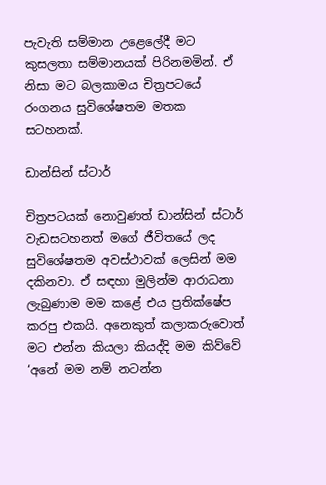පැවැති සම්මාන උළෙලේදී මට කුසලතා සම්මානයක් පිරිනමමින්. ඒ නිසා මට බලකාමය චිත්‍රපටයේ රංගනය සුවිශේෂතම මතක සටහනක්.

ඩාන්සින් ස්ටාර්

චිත්‍රපටයක් නොවුණත් ඩාන්සින් ස්ටාර් වැඩසටහනත් මගේ ජීවිතයේ ලද සුවිශේෂතම අවස්ථාවක් ලෙසින් මම දකිනවා. ඒ සඳහා මුලින්ම ආරාධනා ලැබුණාම මම කළේ එය ප්‍රතික්ෂේප කරපු එකයි. අනෙකුත් කලාකරුවොත් මට එන්න කියලා කියද්දි මම කිව්වේ ‘අනේ මම නම් නටන්න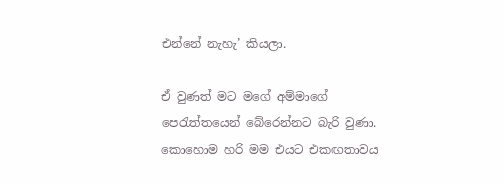එන්නේ නැහැ’ කියලා.

ඒ වුණත් මට මගේ අම්මාගේ පෙරැත්තයෙන් බේරෙන්නට බැරි වුණා. කොහොම හරි මම එයට එකඟතාවය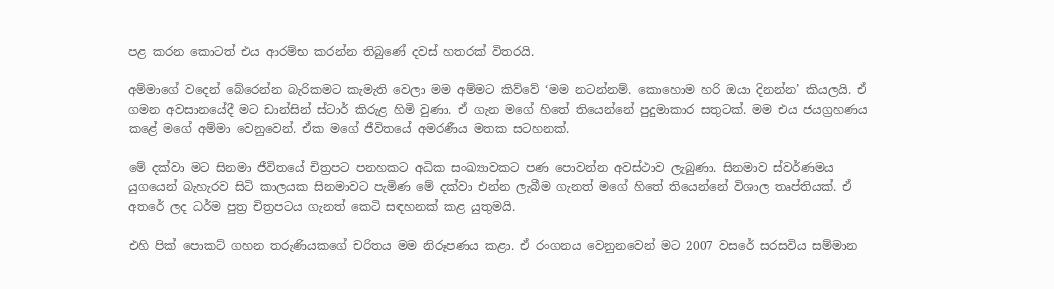පළ කරන කොටත් එය ආරම්භ කරන්න තිබුණේ දවස් හතරක් විතරයි.

අම්මාගේ වදෙන් බේරෙන්න බැරිකමට කැමැති වෙලා මම අම්මට කිව්වේ ‘මම නටන්නම්. කොහොම හරි ඔයා දිනන්න’ කියලයි. ඒ ගමන අවසානයේදී මට ඩාන්සින් ස්ටාර් කිරුළ හිමි වුණා. ඒ ගැන මගේ හිතේ තියෙන්නේ පුදුමාකාර සතුටක්. මම එය ජයග්‍රහණය කළේ මගේ අම්මා වෙනුවෙන්. ඒක මගේ ජීවිතයේ අමරණීය මතක සටහනක්.

මේ දක්වා මට සිනමා ජීවිතයේ චිත්‍රපට පනහකට අධික සංඛ්‍යාවකට පණ පොවන්න අවස්ථාව ලැබුණා. සිනමාව ස්වර්ණමය යුගයෙන් බැහැරව සිටි කාලයක සිනමාවට පැමිණ මේ දක්වා එන්න ලැබීම ගැනත් මගේ හිතේ තියෙන්නේ විශාල තෘප්තියක්. ඒ අතරේ ලද ධර්ම පුත්‍ර චිත්‍රපටය ගැනත් කෙටි සඳහනක් කළ යුතුමයි.

එහි පික් පොකට් ගහන තරුණියකගේ චරිතය මම නිරූපණය කළා. ඒ රංගනය වෙනුනවෙන් මට 2007 වසරේ සරසවිය සම්මාන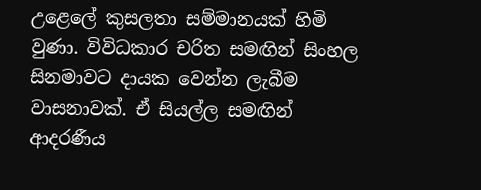උළෙලේ කුසලතා සම්මානයක් හිමි වුණා. විවිධකාර චරිත සමඟින් සිංහල සිනමාවට දායක වෙන්න ලැබීම වාසනාවක්. ඒ සියල්ල සමඟින් ආදරණීය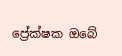ප්‍රේක්ෂක ඔබේ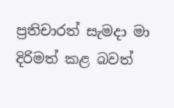ප්‍රතිචාරත් සැමදා මා දිරිමත් කළ බවත්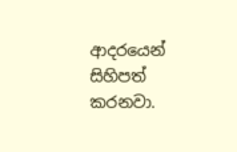ආදරයෙන් සිහිපත් කරනවා.